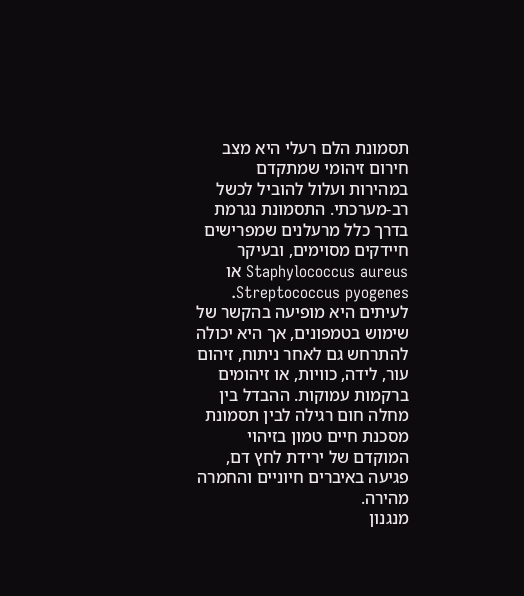תסמונת הלם רעלי היא מצב חירום זיהומי שמתקדם במהירות ועלול להוביל לכשל רב-מערכתי. התסמונת נגרמת בדרך כלל מרעלנים שמפרישים חיידקים מסוימים, ובעיקר Staphylococcus aureus או Streptococcus pyogenes. לעיתים היא מופיעה בהקשר של שימוש בטמפונים, אך היא יכולה להתרחש גם לאחר ניתוח, זיהום עור, לידה, כוויות, או זיהומים ברקמות עמוקות. ההבדל בין מחלה חום רגילה לבין תסמונת מסכנת חיים טמון בזיהוי המוקדם של ירידת לחץ דם, פגיעה באיברים חיוניים והחמרה מהירה.
מנגנון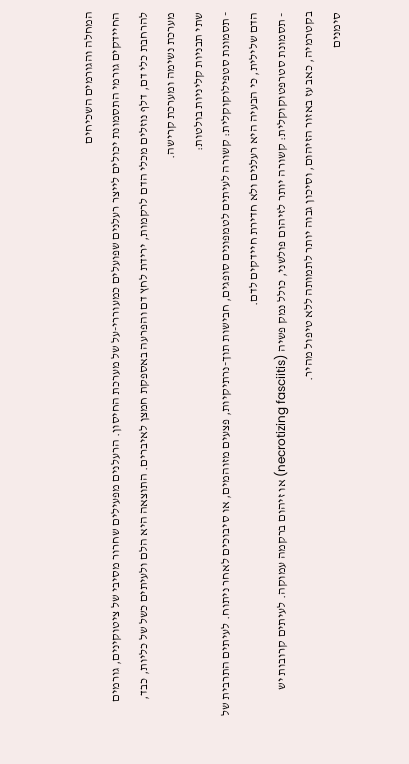המחלה והגורמים השכיחים
החיידקים גורמי התסמונת יכולים לייצר רעלנים שפועלים כמעוררי-על של מערכת החיסון. הרעלנים מפעילים שחרור מסיבי של ציטוקינים, גורמים להרחבת כלי דם, דלף נוזלים מכלי הדם לרקמות, ירידת לחץ דם והפרעה באספקת חמצן לאיברים. התוצאה היא הלם ולעיתים כשל של כליות, כבד, מערכת נשימה ומערכת קרישה.
שתי תבניות קליניות בולטות:
- תסמונת סטפילוקוקלית: קשורה לעיתים לטמפונים סופגים, חבישות תוך-נרתיקיות, פצעים מזוהמים, או סיבוכים לאחר ניתוח. לעיתים התרבית של הדם שלילית, כי הבעיה היא רעלנים ולא חדירת חיידקים לדם.
- תסמונת סטרפטוקוקלית: קשורה יותר לזיהום פולשני, כולל נמק פשיה (necrotizing fasciitis) או זיהום ברקמה עמוקה. לעיתים קרובות יש בקטרמיה, כאב עז באזור הזיהום, וסיכון גבוה יותר לתמותה ללא טיפול מהיר.
סימנים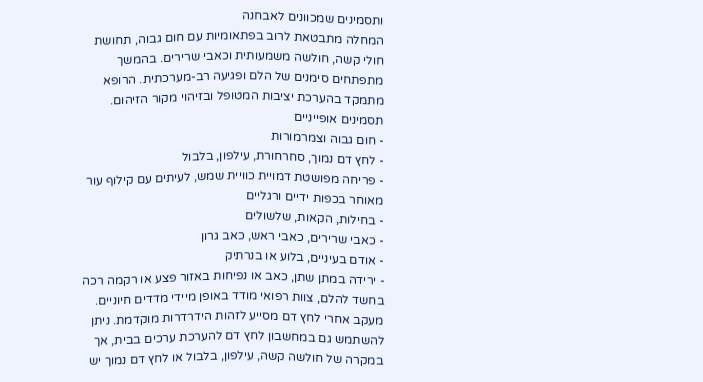ותסמינים שמכוונים לאבחנה
המחלה מתבטאת לרוב בפתאומיות עם חום גבוה, תחושת חולי קשה, חולשה משמעותית וכאבי שרירים. בהמשך מתפתחים סימנים של הלם ופגיעה רב-מערכתית. הרופא מתמקד בהערכת יציבות המטופל ובזיהוי מקור הזיהום.
תסמינים אופייניים
- חום גבוה וצמרמורות
- לחץ דם נמוך, סחרחורת, עילפון, בלבול
- פריחה מפושטת דמויית כוויית שמש, לעיתים עם קילוף עור מאוחר בכפות ידיים ורגליים
- בחילות, הקאות, שלשולים
- כאבי שרירים, כאבי ראש, כאב גרון
- אודם בעיניים, בלוע או בנרתיק
- ירידה במתן שתן, כאב או נפיחות באזור פצע או רקמה רכה
בחשד להלם, צוות רפואי מודד באופן מיידי מדדים חיוניים. מעקב אחרי לחץ דם מסייע לזהות הידרדרות מוקדמת. ניתן להשתמש גם במחשבון לחץ דם להערכת ערכים בבית, אך במקרה של חולשה קשה, עילפון, בלבול או לחץ דם נמוך יש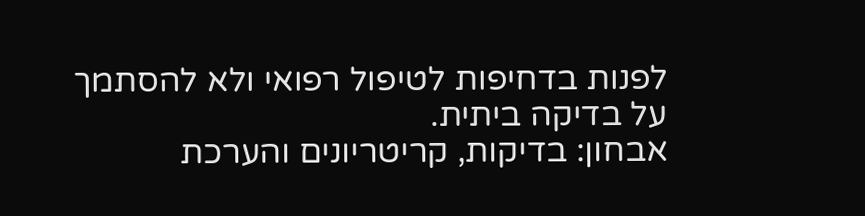לפנות בדחיפות לטיפול רפואי ולא להסתמך על בדיקה ביתית.
אבחון: בדיקות, קריטריונים והערכת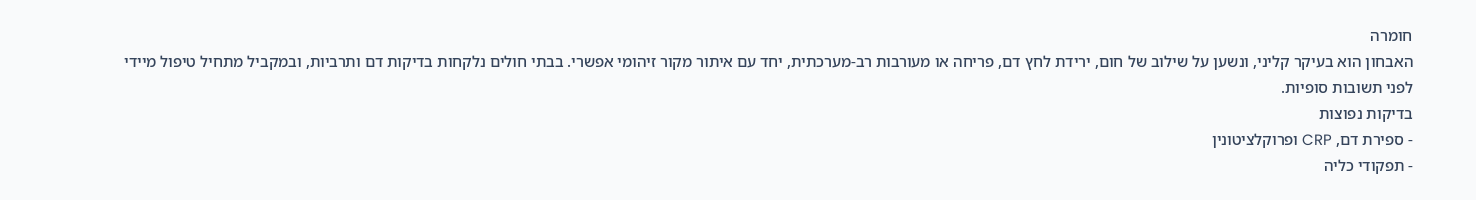חומרה
האבחון הוא בעיקר קליני, ונשען על שילוב של חום, ירידת לחץ דם, פריחה או מעורבות רב-מערכתית, יחד עם איתור מקור זיהומי אפשרי. בבתי חולים נלקחות בדיקות דם ותרביות, ובמקביל מתחיל טיפול מיידי לפני תשובות סופיות.
בדיקות נפוצות
- ספירת דם, CRP ופרוקלציטונין
- תפקודי כליה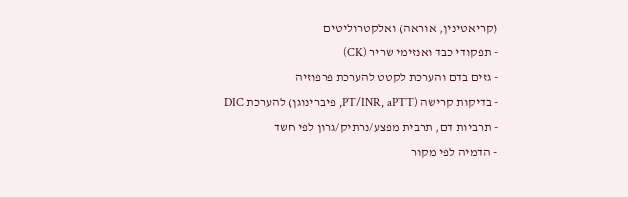(קריאטינין, אוראה) ואלקטרוליטים
- תפקודי כבד ואנזימי שריר (CK)
- גזים בדם והערכת לקטט להערכת פרפוזיה
- בדיקות קרישה (PT/INR, aPTT, פיברינוגן) להערכת DIC
- תרביות דם, תרבית מפצע/נרתיק/גרון לפי חשד
- הדמיה לפי מקור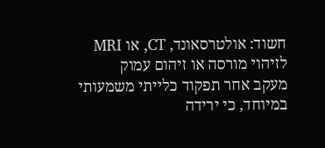חשוד: אולטרסאונד, CT, או MRI לזיהוי מורסה או זיהום עמוק
מעקב אחר תפקוד כלייתי משמעותי במיוחד, כי ירידה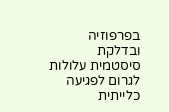בפרפוזיה ובדלקת סיסטמית עלולות לגרום לפגיעה כלייתית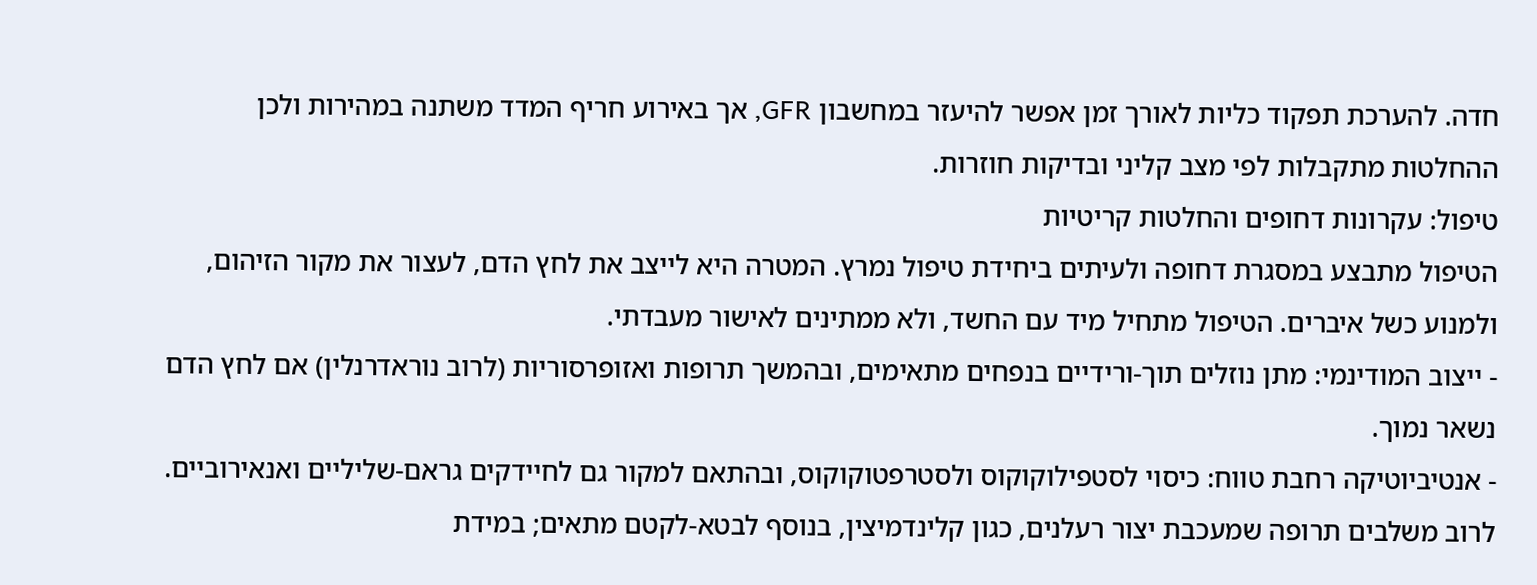חדה. להערכת תפקוד כליות לאורך זמן אפשר להיעזר במחשבון GFR, אך באירוע חריף המדד משתנה במהירות ולכן ההחלטות מתקבלות לפי מצב קליני ובדיקות חוזרות.
טיפול: עקרונות דחופים והחלטות קריטיות
הטיפול מתבצע במסגרת דחופה ולעיתים ביחידת טיפול נמרץ. המטרה היא לייצב את לחץ הדם, לעצור את מקור הזיהום, ולמנוע כשל איברים. הטיפול מתחיל מיד עם החשד, ולא ממתינים לאישור מעבדתי.
- ייצוב המודינמי: מתן נוזלים תוך-ורידיים בנפחים מתאימים, ובהמשך תרופות ואזופרסוריות (לרוב נוראדרנלין) אם לחץ הדם נשאר נמוך.
- אנטיביוטיקה רחבת טווח: כיסוי לסטפילוקוקוס ולסטרפטוקוקוס, ובהתאם למקור גם לחיידקים גראם-שליליים ואנאירוביים. לרוב משלבים תרופה שמעכבת יצור רעלנים, כגון קלינדמיצין, בנוסף לבטא-לקטם מתאים; במידת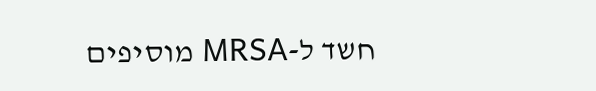חשד ל-MRSA מוסיפים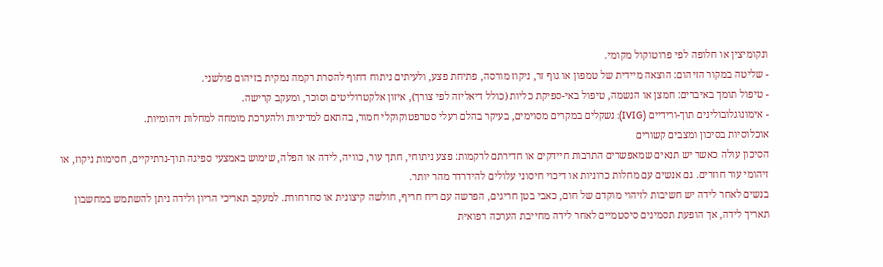ונקומיצין או חלופה לפי פרוטוקול מקומי.
- שליטה במקור הזיהום: הוצאה מיידית של טמפון או גוף זר, ניקוז מורסה, פתיחת פצע, ולעיתים ניתוח דחוף להסרת רקמה נמקית בזיהום פולשני.
- טיפול תומך באיברים: חמצן או הנשמה, טיפול באי-ספיקת כליות (כולל דיאליזה לפי צורך), איזון אלקטרוליטים וסוכר, ומעקב קרישה.
- אימונוגלובולינים תוך-ורידיים (IVIG): נשקלים במקרים מסוימים, בעיקר בהלם רעלי סטרפטוקוקלי חמור, בהתאם למדיניות ולהערכת מומחה למחלות זיהומיות.
אוכלוסיות בסיכון ומצבים קשורים
הסיכון עולה כאשר יש תנאים שמאפשרים התרבות חיידקים או חדירתם לרקמות: פצע ניתוחי, חתך עור, כוויה, לידה או הפלה, שימוש באמצעי ספיגה תוך-נרתיקיים, חסימות ניקוז, או זיהומי עור חוזרים. גם אנשים עם מחלות כרוניות או דיכוי חיסוני עלולים להידרדר מהר יותר.
בנשים לאחר לידה יש חשיבות לזיהוי מוקדם של חום, כאבי בטן חריגים, הפרשה עם ריח חריף, חולשה קיצונית או סחרחורת. למעקב תאריכי הריון ולידה ניתן להשתמש במחשבון תאריך לידה, אך הופעת תסמינים סיסטמיים לאחר לידה מחייבת הערכה רפואית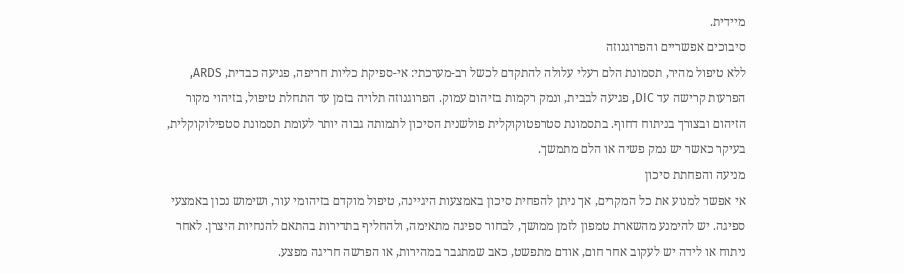מיידית.
סיבוכים אפשריים והפרוגנוזה
ללא טיפול מהיר, תסמונת הלם רעלי עלולה להתקדם לכשל רב-מערכתי: אי-ספיקת כליות חריפה, פגיעה כבדית, ARDS, הפרעות קרישה עד DIC, פגיעה לבבית, ונמק רקמות בזיהום עמוק. הפרוגנוזה תלויה בזמן עד התחלת טיפול, בזיהוי מקור הזיהום ובצורך בניתוח דחוף. בתסמונת סטרפטוקוקלית פולשנית הסיכון לתמותה גבוה יותר לעומת תסמונת סטפילוקוקלית, בעיקר כאשר יש נמק פשיה או הלם מתמשך.
מניעה והפחתת סיכון
אי אפשר למנוע את כל המקרים, אך ניתן להפחית סיכון באמצעות היגיינה, טיפול מוקדם בזיהומי עור, ושימוש נכון באמצעי ספיגה. יש להימנע מהשארת טמפון לזמן ממושך, לבחור ספיגה מתאימה, ולהחליף בתדירות בהתאם להנחיות היצרן. לאחר ניתוח או לידה יש לעקוב אחר חום, אודם מתפשט, כאב שמתגבר במהירות, או הפרשה חריגה מפצע.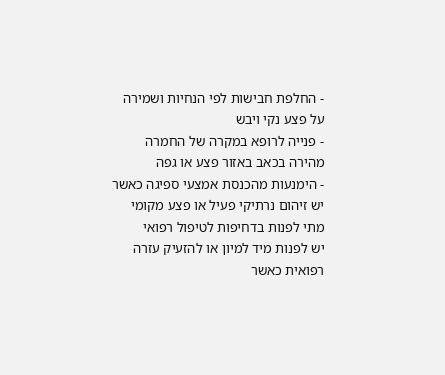- החלפת חבישות לפי הנחיות ושמירה על פצע נקי ויבש
- פנייה לרופא במקרה של החמרה מהירה בכאב באזור פצע או גפה
- הימנעות מהכנסת אמצעי ספיגה כאשר יש זיהום נרתיקי פעיל או פצע מקומי
מתי לפנות בדחיפות לטיפול רפואי
יש לפנות מיד למיון או להזעיק עזרה רפואית כאשר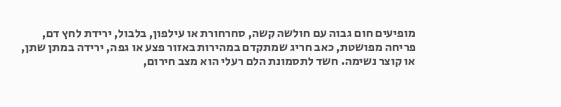מופיעים חום גבוה עם חולשה קשה, סחרחורת או עילפון, בלבול, ירידת לחץ דם, פריחה מפושטת, כאב חריג שמתקדם במהירות באזור פצע או גפה, ירידה במתן שתן, או קוצר נשימה. חשד לתסמונת הלם רעלי הוא מצב חירום,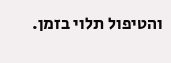והטיפול תלוי בזמן.